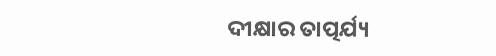ଦୀକ୍ଷାର ତାତ୍ପର୍ଯ୍ୟ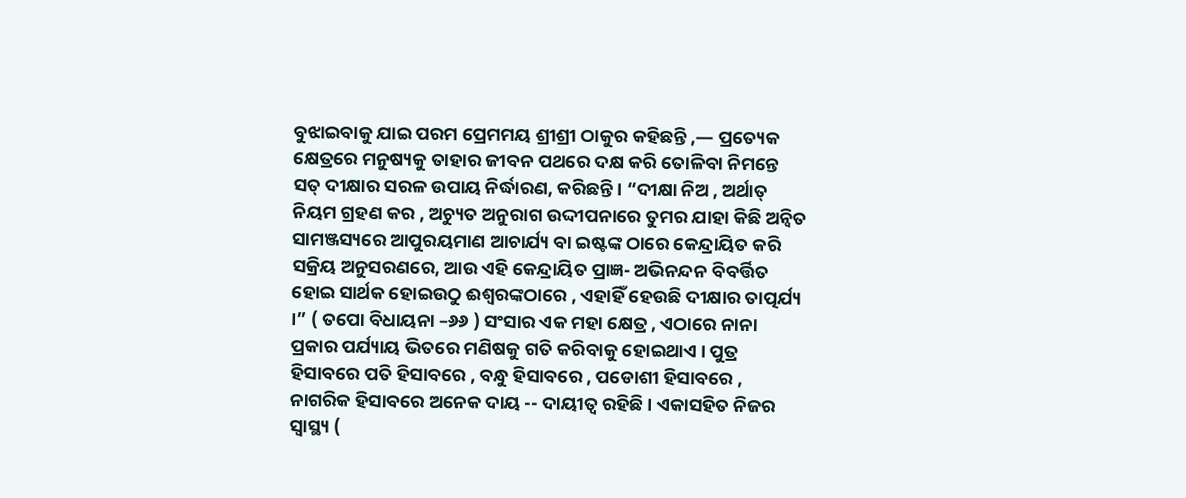ବୁଝାଇବାକୁ ଯାଇ ପରମ ପ୍ରେମମୟ ଶ୍ରୀଶ୍ରୀ ଠାକୁର କହିଛନ୍ତି ,— ପ୍ରତ୍ୟେକ କ୍ଷେତ୍ରରେ ମନୁଷ୍ୟକୁ ତାହାର ଜୀବନ ପଥରେ ଦକ୍ଷ କରି ତୋଳିବା ନିମନ୍ତେ ସତ୍ ଦୀକ୍ଷାର ସରଳ ଉପାୟ ନିର୍ଦ୍ଧାରଣ, କରିଛନ୍ତି । “ଦୀକ୍ଷା ନିଅ , ଅର୍ଥାତ୍ ନିୟମ ଗ୍ରହଣ କର , ଅଚ୍ୟୁତ ଅନୁରାଗ ଉଦ୍ଦୀପନାରେ ତୁମର ଯାହା କିଛି ଅନ୍ଵିତ ସାମଞ୍ଜସ୍ୟରେ ଆପୁରୟମାଣ ଆଚାର୍ଯ୍ୟ ବା ଇଷ୍ଟଙ୍କ ଠାରେ କେନ୍ଦ୍ରାୟିତ କରି ସକ୍ରିୟ ଅନୁସରଣରେ, ଆଉ ଏହି କେନ୍ଦ୍ରାୟିତ ପ୍ରାଜ୍ଞ- ଅଭିନନ୍ଦନ ବିବର୍ତ୍ତିତ ହୋଇ ସାର୍ଥକ ହୋଇଉଠୁ ଈଶ୍ୱରଙ୍କଠାରେ , ଏହାହିଁ ହେଉଛି ଦୀକ୍ଷାର ତାତ୍ପର୍ଯ୍ୟ ।” ( ତପୋ ବିଧାୟନା –୬୬ ) ସଂସାର ଏକ ମହା କ୍ଷେତ୍ର , ଏଠାରେ ନାନା ପ୍ରକାର ପର୍ଯ୍ୟାୟ ଭିତରେ ମଣିଷକୁ ଗତି କରିବାକୁ ହୋଇଥାଏ । ପୁତ୍ର ହିସାବରେ ପତି ହିସାବରେ , ବନ୍ଧୁ ହିସାବରେ , ପଡୋଶୀ ହିସାବରେ , ନାଗରିକ ହିସାବରେ ଅନେକ ଦାୟ -- ଦାୟୀତ୍ଵ ରହିଛି । ଏକାସହିତ ନିଜର ସ୍ୱାସ୍ଥ୍ୟ (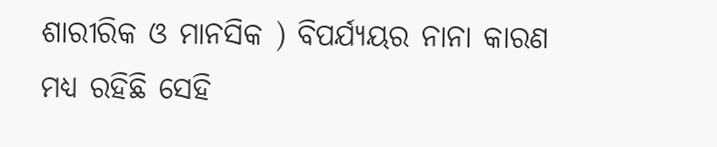ଶାରୀରିକ ଓ ମାନସିକ ) ବିପର୍ଯ୍ୟୟର ନାନା କାରଣ ମଧ୍ୟ ରହିଛି ସେହି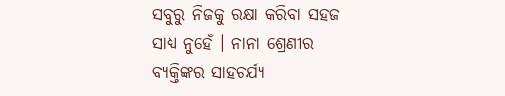ସବୁରୁ ନିଜକୁ ରକ୍ଷା କରିବା ସହଜ ସାଧ୍ୟ ନୁହେଁ । ନାନା ଶ୍ରେଣୀର ବ୍ୟକ୍ତିଙ୍କର ସାହଚର୍ଯ୍ୟ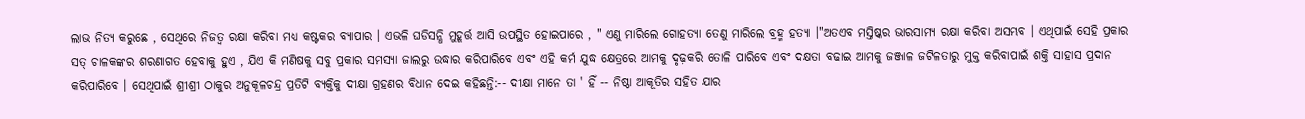ଲାଭ ନିତ୍ୟ କରୁଛେ , ସେଥିରେ ନିଜତ୍ବ ରକ୍ଷା କରିବା ମଧ୍ୟ କଷ୍ଟକର ବ୍ୟାପାର । ଏଭଳି ଘଡିସନ୍ଧି ମୁହୂର୍ତ୍ତ ଆସି ଉପସ୍ଥିତ ହୋଇପାରେ , " ଏଣୁ ମାରିଲେ ଗୋହତ୍ୟା ତେଣୁ ମାରିଲେ ବ୍ରହ୍ମ ହତ୍ୟା ।"ଅତଏବ ମସ୍ତିଷ୍କର ଭାରସାମ୍ୟ ରକ୍ଷା କରିବା ଅସମ୍ଭବ । ଏଥିପାଇଁ ସେହି ପ୍ରକାର ସତ୍ ଚାଳକଙ୍କର ଶରଣାଗତ ହେବାକୁ ହୁଏ , ଯିଏ କି ମଣିଷକୁ ସବୁ ପ୍ରକାର ସମସ୍ୟା ଜାଲରୁ ଉଦ୍ଧାର କରିପାରିବେ ଏବଂ ଏହି କର୍ମ ଯୁଦ୍ଧ କ୍ଷେତ୍ରରେ ଆମକୁ ଦୃଢ଼କରି ତୋଳି ପାରିବେ ଏବଂ ଦକ୍ଷତା ବଢାଇ ଆମକୁ ଜଞ୍ଜାଳ ଜଟିଳତାରୁ ମୁକ୍ତ କରିବାପାଇଁ ଶକ୍ତି ସାହାସ ପ୍ରଦାନ କରିପାରିବେ । ସେଥିପାଇଁ ଶ୍ରୀଶ୍ରୀ ଠାକୁର ଅନୁକୂଳଚନ୍ଦ୍ର ପ୍ରତିଟି ବ୍ୟକ୍ତିକୁ ଦୀକ୍ଷା ଗ୍ରହଣର ବିଧାନ ଦେଇ କହିଛନ୍ତି:-- ଦୀକ୍ଷା ମାନେ ତା ' ହିଁ -- ନିଷ୍ଠା ଆକୂତିର ସହିତ ଯାର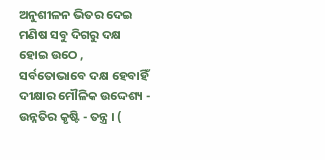ଅନୁଶୀଳନ ଭିତର ଦେଇ ମଣିଷ ସବୁ ଦିଗରୁ ଦକ୍ଷ ହୋଇ ଉଠେ , ସର୍ବତୋଭାବେ ଦକ୍ଷ ହେବାହିଁ ଦୀକ୍ଷାର ମୌଳିକ ଉଦ୍ଦେଶ୍ୟ - ଉନ୍ନତିର କୃଷ୍ଟି - ତନ୍ତ୍ର । (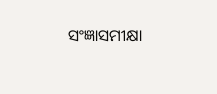ସଂଜ୍ଞାସମୀକ୍ଷା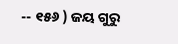-- ୧୫୬ ) ଜୟ ଗୁରୁ